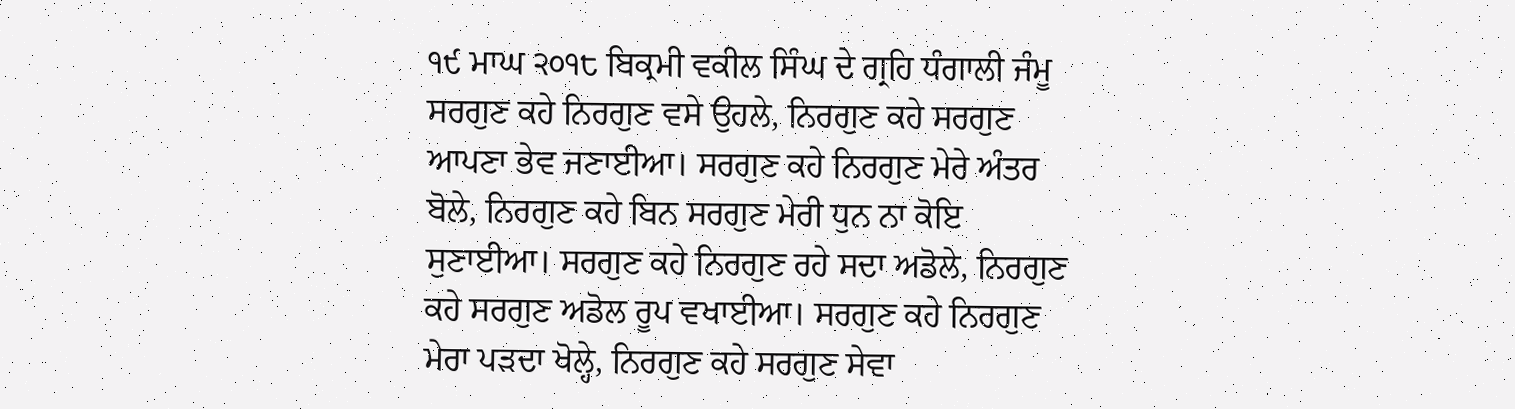੧੯ ਮਾਘ ੨੦੧੮ ਬਿਕ੍ਰਮੀ ਵਕੀਲ ਸਿੰਘ ਦੇ ਗ੍ਰਹਿ ਧੰਗਾਲੀ ਜੰਮੂ
ਸਰਗੁਣ ਕਹੇ ਨਿਰਗੁਣ ਵਸੇ ਉਹਲੇ, ਨਿਰਗੁਣ ਕਹੇ ਸਰਗੁਣ ਆਪਣਾ ਭੇਵ ਜਣਾਈਆ। ਸਰਗੁਣ ਕਹੇ ਨਿਰਗੁਣ ਮੇਰੇ ਅੰਤਰ ਬੋਲੇ, ਨਿਰਗੁਣ ਕਹੇ ਬਿਨ ਸਰਗੁਣ ਮੇਰੀ ਧੁਨ ਨਾ ਕੋਇ ਸੁਣਾਈਆ। ਸਰਗੁਣ ਕਹੇ ਨਿਰਗੁਣ ਰਹੇ ਸਦਾ ਅਡੋਲੇ, ਨਿਰਗੁਣ ਕਹੇ ਸਰਗੁਣ ਅਡੋਲ ਰੂਪ ਵਖਾਈਆ। ਸਰਗੁਣ ਕਹੇ ਨਿਰਗੁਣ ਮੇਰਾ ਪੜਦਾ ਖੋਲ੍ਹੇ, ਨਿਰਗੁਣ ਕਹੇ ਸਰਗੁਣ ਸੇਵਾ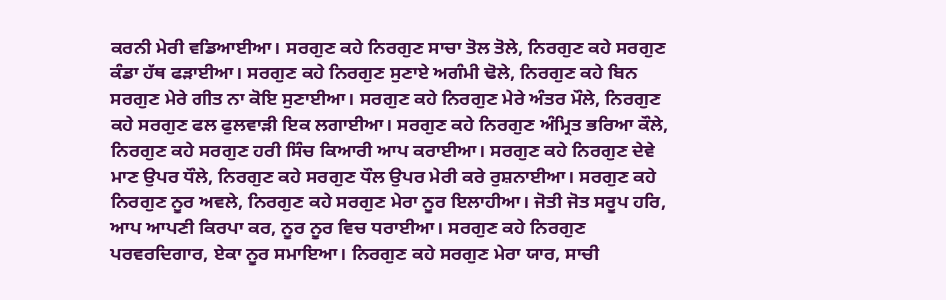ਕਰਨੀ ਮੇਰੀ ਵਡਿਆਈਆ। ਸਰਗੁਣ ਕਹੇ ਨਿਰਗੁਣ ਸਾਚਾ ਤੋਲ ਤੋਲੇ, ਨਿਰਗੁਣ ਕਹੇ ਸਰਗੁਣ ਕੰਡਾ ਹੱਥ ਫੜਾਈਆ। ਸਰਗੁਣ ਕਹੇ ਨਿਰਗੁਣ ਸੁਣਾਏ ਅਗੰਮੀ ਢੋਲੇ, ਨਿਰਗੁਣ ਕਹੇ ਬਿਨ ਸਰਗੁਣ ਮੇਰੇ ਗੀਤ ਨਾ ਕੋਇ ਸੁਣਾਈਆ। ਸਰਗੁਣ ਕਹੇ ਨਿਰਗੁਣ ਮੇਰੇ ਅੰਤਰ ਮੌਲੇ, ਨਿਰਗੁਣ ਕਹੇ ਸਰਗੁਣ ਫਲ ਫੁਲਵਾੜੀ ਇਕ ਲਗਾਈਆ। ਸਰਗੁਣ ਕਹੇ ਨਿਰਗੁਣ ਅੰਮ੍ਰਿਤ ਭਰਿਆ ਕੌਲੇ, ਨਿਰਗੁਣ ਕਹੇ ਸਰਗੁਣ ਹਰੀ ਸਿੰਚ ਕਿਆਰੀ ਆਪ ਕਰਾਈਆ। ਸਰਗੁਣ ਕਹੇ ਨਿਰਗੁਣ ਦੇਵੇ ਮਾਣ ਉਪਰ ਧੌਲੇ, ਨਿਰਗੁਣ ਕਹੇ ਸਰਗੁਣ ਧੌਲ ਉਪਰ ਮੇਰੀ ਕਰੇ ਰੁਸ਼ਨਾਈਆ। ਸਰਗੁਣ ਕਹੇ ਨਿਰਗੁਣ ਨੂਰ ਅਵਲੇ, ਨਿਰਗੁਣ ਕਹੇ ਸਰਗੁਣ ਮੇਰਾ ਨੂਰ ਇਲਾਹੀਆ। ਜੋਤੀ ਜੋਤ ਸਰੂਪ ਹਰਿ, ਆਪ ਆਪਣੀ ਕਿਰਪਾ ਕਰ, ਨੂਰ ਨੂਰ ਵਿਚ ਧਰਾਈਆ। ਸਰਗੁਣ ਕਹੇ ਨਿਰਗੁਣ ਪਰਵਰਦਿਗਾਰ, ਏਕਾ ਨੂਰ ਸਮਾਇਆ। ਨਿਰਗੁਣ ਕਹੇ ਸਰਗੁਣ ਮੇਰਾ ਯਾਰ, ਸਾਚੀ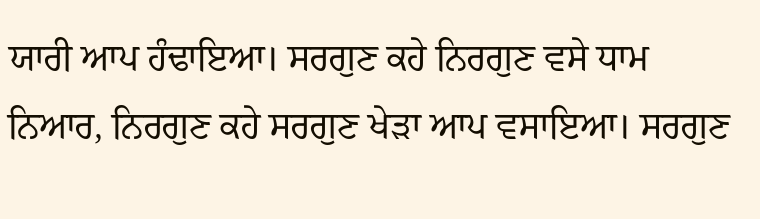ਯਾਰੀ ਆਪ ਹੰਢਾਇਆ। ਸਰਗੁਣ ਕਹੇ ਨਿਰਗੁਣ ਵਸੇ ਧਾਮ ਨਿਆਰ, ਨਿਰਗੁਣ ਕਹੇ ਸਰਗੁਣ ਖੇੜਾ ਆਪ ਵਸਾਇਆ। ਸਰਗੁਣ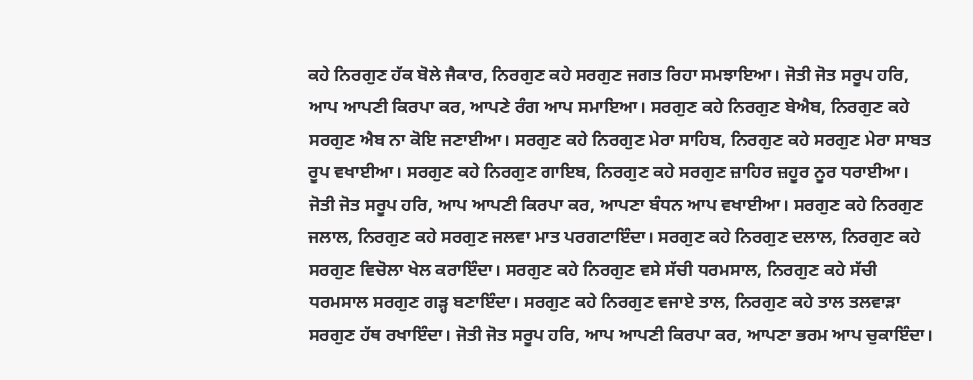ਕਹੇ ਨਿਰਗੁਣ ਹੱਕ ਬੋਲੇ ਜੈਕਾਰ, ਨਿਰਗੁਣ ਕਹੇ ਸਰਗੁਣ ਜਗਤ ਰਿਹਾ ਸਮਝਾਇਆ। ਜੋਤੀ ਜੋਤ ਸਰੂਪ ਹਰਿ, ਆਪ ਆਪਣੀ ਕਿਰਪਾ ਕਰ, ਆਪਣੇ ਰੰਗ ਆਪ ਸਮਾਇਆ। ਸਰਗੁਣ ਕਹੇ ਨਿਰਗੁਣ ਬੇਐਬ, ਨਿਰਗੁਣ ਕਹੇ ਸਰਗੁਣ ਐਬ ਨਾ ਕੋਇ ਜਣਾਈਆ। ਸਰਗੁਣ ਕਹੇ ਨਿਰਗੁਣ ਮੇਰਾ ਸਾਹਿਬ, ਨਿਰਗੁਣ ਕਹੇ ਸਰਗੁਣ ਮੇਰਾ ਸਾਬਤ ਰੂਪ ਵਖਾਈਆ। ਸਰਗੁਣ ਕਹੇ ਨਿਰਗੁਣ ਗਾਇਬ, ਨਿਰਗੁਣ ਕਹੇ ਸਰਗੁਣ ਜ਼ਾਹਿਰ ਜ਼ਹੂਰ ਨੂਰ ਧਰਾਈਆ। ਜੋਤੀ ਜੋਤ ਸਰੂਪ ਹਰਿ, ਆਪ ਆਪਣੀ ਕਿਰਪਾ ਕਰ, ਆਪਣਾ ਬੰਧਨ ਆਪ ਵਖਾਈਆ। ਸਰਗੁਣ ਕਹੇ ਨਿਰਗੁਣ ਜਲਾਲ, ਨਿਰਗੁਣ ਕਹੇ ਸਰਗੁਣ ਜਲਵਾ ਮਾਤ ਪਰਗਟਾਇੰਦਾ। ਸਰਗੁਣ ਕਹੇ ਨਿਰਗੁਣ ਦਲਾਲ, ਨਿਰਗੁਣ ਕਹੇ ਸਰਗੁਣ ਵਿਚੋਲਾ ਖੇਲ ਕਰਾਇੰਦਾ। ਸਰਗੁਣ ਕਹੇ ਨਿਰਗੁਣ ਵਸੇ ਸੱਚੀ ਧਰਮਸਾਲ, ਨਿਰਗੁਣ ਕਹੇ ਸੱਚੀ ਧਰਮਸਾਲ ਸਰਗੁਣ ਗੜ੍ਹ ਬਣਾਇੰਦਾ। ਸਰਗੁਣ ਕਹੇ ਨਿਰਗੁਣ ਵਜਾਏ ਤਾਲ, ਨਿਰਗੁਣ ਕਹੇ ਤਾਲ ਤਲਵਾੜਾ ਸਰਗੁਣ ਹੱਥ ਰਖਾਇੰਦਾ। ਜੋਤੀ ਜੋਤ ਸਰੂਪ ਹਰਿ, ਆਪ ਆਪਣੀ ਕਿਰਪਾ ਕਰ, ਆਪਣਾ ਭਰਮ ਆਪ ਚੁਕਾਇੰਦਾ।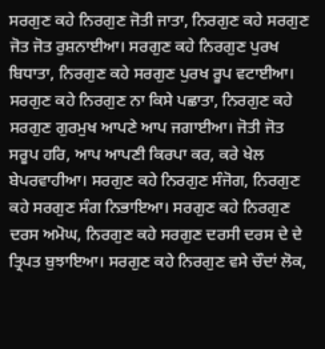ਸਰਗੁਣ ਕਹੇ ਨਿਰਗੁਣ ਜੋਤੀ ਜਾਤਾ, ਨਿਰਗੁਣ ਕਹੇ ਸਰਗੁਣ ਜੋਤ ਜੋਤ ਰੁਸ਼ਨਾਈਆ। ਸਰਗੁਣ ਕਹੇ ਨਿਰਗੁਣ ਪੁਰਖ ਬਿਧਾਤਾ, ਨਿਰਗੁਣ ਕਹੇ ਸਰਗੁਣ ਪੁਰਖ ਰੂਪ ਵਟਾਈਆ। ਸਰਗੁਣ ਕਹੇ ਨਿਰਗੁਣ ਨਾ ਕਿਸੇ ਪਛਾਤਾ, ਨਿਰਗੁਣ ਕਹੇ ਸਰਗੁਣ ਗੁਰਮੁਖ ਆਪਣੇ ਆਪ ਜਗਾਈਆ। ਜੋਤੀ ਜੋਤ ਸਰੂਪ ਹਰਿ, ਆਪ ਆਪਣੀ ਕਿਰਪਾ ਕਰ, ਕਰੇ ਖੇਲ ਬੇਪਰਵਾਹੀਆ। ਸਰਗੁਣ ਕਹੇ ਨਿਰਗੁਣ ਸੰਜੋਗ, ਨਿਰਗੁਣ ਕਹੇ ਸਰਗੁਣ ਸੰਗ ਨਿਭਾਇਆ। ਸਰਗੁਣ ਕਹੇ ਨਿਰਗੁਣ ਦਰਸ ਅਮੋਘ, ਨਿਰਗੁਣ ਕਹੇ ਸਰਗੁਣ ਦਰਸੀ ਦਰਸ ਦੇ ਦੇ ਤ੍ਰਿਪਤ ਬੁਝਾਇਆ। ਸਰਗੁਣ ਕਹੇ ਨਿਰਗੁਣ ਵਸੇ ਚੌਦਾਂ ਲੋਕ,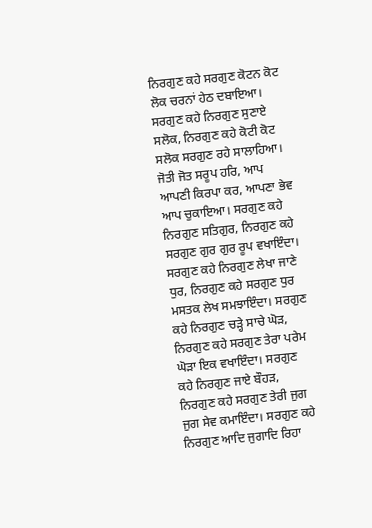ਨਿਰਗੁਣ ਕਹੇ ਸਰਗੁਣ ਕੋਟਨ ਕੋਟ ਲੋਕ ਚਰਨਾਂ ਹੇਠ ਦਬਾਇਆ। ਸਰਗੁਣ ਕਹੇ ਨਿਰਗੁਣ ਸੁਣਾਏ ਸਲੋਕ, ਨਿਰਗੁਣ ਕਹੇ ਕੋਟੀ ਕੋਟ ਸਲੋਕ ਸਰਗੁਣ ਰਹੇ ਸਾਲਾਹਿਆ। ਜੋਤੀ ਜੋਤ ਸਰੂਪ ਹਰਿ, ਆਪ ਆਪਣੀ ਕਿਰਪਾ ਕਰ, ਆਪਣਾ ਭੇਵ ਆਪ ਚੁਕਾਇਆ। ਸਰਗੁਣ ਕਹੇ ਨਿਰਗੁਣ ਸਤਿਗੁਰ, ਨਿਰਗੁਣ ਕਹੇ ਸਰਗੁਣ ਗੁਰ ਗੁਰ ਰੂਪ ਵਖਾਇੰਦਾ। ਸਰਗੁਣ ਕਹੇ ਨਿਰਗੁਣ ਲੇਖਾ ਜਾਣੇ ਧੁਰ, ਨਿਰਗੁਣ ਕਹੇ ਸਰਗੁਣ ਧੁਰ ਮਸਤਕ ਲੇਖ ਸਮਝਾਇੰਦਾ। ਸਰਗੁਣ ਕਹੇ ਨਿਰਗੁਣ ਚੜ੍ਹੇ ਸਾਚੇ ਘੋੜ, ਨਿਰਗੁਣ ਕਹੇ ਸਰਗੁਣ ਤੇਰਾ ਪਰੇਮ ਘੋੜਾ ਇਕ ਵਖਾਇੰਦਾ। ਸਰਗੁਣ ਕਹੇ ਨਿਰਗੁਣ ਜਾਏ ਬੌਹੜ, ਨਿਰਗੁਣ ਕਹੇ ਸਰਗੁਣ ਤੇਰੀ ਜੁਗ ਜੁਗ ਸੇਵ ਕਮਾਇੰਦਾ। ਸਰਗੁਣ ਕਹੇ ਨਿਰਗੁਣ ਆਦਿ ਜੁਗਾਦਿ ਰਿਹਾ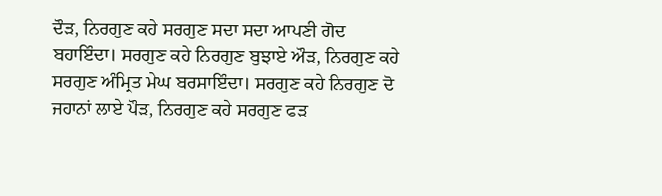ਦੌੜ, ਨਿਰਗੁਣ ਕਹੇ ਸਰਗੁਣ ਸਦਾ ਸਦਾ ਆਪਣੀ ਗੋਦ ਬਹਾਇੰਦਾ। ਸਰਗੁਣ ਕਹੇ ਨਿਰਗੁਣ ਬੁਝਾਏ ਔੜ, ਨਿਰਗੁਣ ਕਹੇ ਸਰਗੁਣ ਅੰਮ੍ਰਿਤ ਮੇਘ ਬਰਸਾਇੰਦਾ। ਸਰਗੁਣ ਕਹੇ ਨਿਰਗੁਣ ਦੋ ਜਹਾਨਾਂ ਲਾਏ ਪੌੜ, ਨਿਰਗੁਣ ਕਹੇ ਸਰਗੁਣ ਫੜ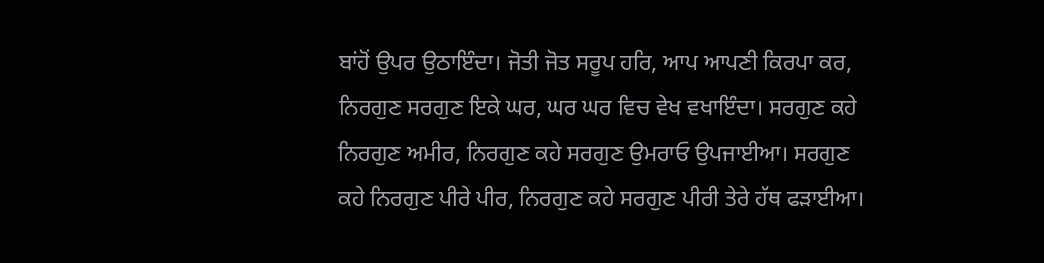ਬਾਂਹੋਂ ਉਪਰ ਉਠਾਇੰਦਾ। ਜੋਤੀ ਜੋਤ ਸਰੂਪ ਹਰਿ, ਆਪ ਆਪਣੀ ਕਿਰਪਾ ਕਰ, ਨਿਰਗੁਣ ਸਰਗੁਣ ਇਕੇ ਘਰ, ਘਰ ਘਰ ਵਿਚ ਵੇਖ ਵਖਾਇੰਦਾ। ਸਰਗੁਣ ਕਹੇ ਨਿਰਗੁਣ ਅਮੀਰ, ਨਿਰਗੁਣ ਕਹੇ ਸਰਗੁਣ ਉਮਰਾਓ ਉਪਜਾਈਆ। ਸਰਗੁਣ ਕਹੇ ਨਿਰਗੁਣ ਪੀਰੇ ਪੀਰ, ਨਿਰਗੁਣ ਕਹੇ ਸਰਗੁਣ ਪੀਰੀ ਤੇਰੇ ਹੱਥ ਫੜਾਈਆ।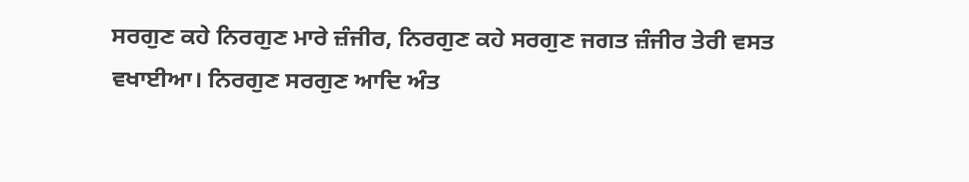ਸਰਗੁਣ ਕਹੇ ਨਿਰਗੁਣ ਮਾਰੇ ਜ਼ੰਜੀਰ, ਨਿਰਗੁਣ ਕਹੇ ਸਰਗੁਣ ਜਗਤ ਜ਼ੰਜੀਰ ਤੇਰੀ ਵਸਤ ਵਖਾਈਆ। ਨਿਰਗੁਣ ਸਰਗੁਣ ਆਦਿ ਅੰਤ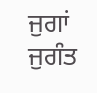ਜੁਗਾਂ ਜੁਗੰਤ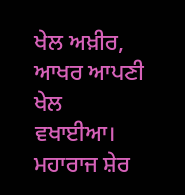ਖੇਲ ਅਖ਼ੀਰ, ਆਖਰ ਆਪਣੀ ਖੇਲ ਵਖਾਈਆ। ਮਹਾਰਾਜ ਸ਼ੇਰ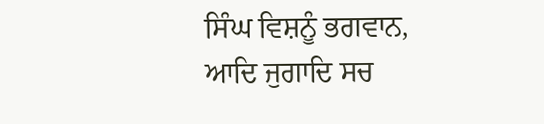ਸਿੰਘ ਵਿਸ਼ਨੂੰ ਭਗਵਾਨ, ਆਦਿ ਜੁਗਾਦਿ ਸਚ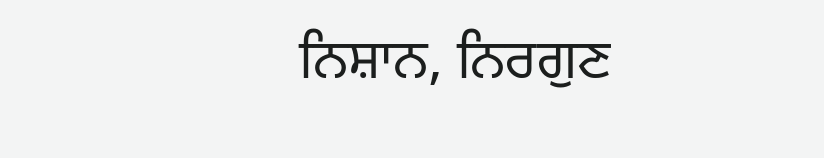ਨਿਸ਼ਾਨ, ਨਿਰਗੁਣ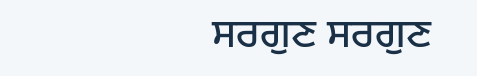ਸਰਗੁਣ ਸਰਗੁਣ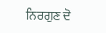ਨਿਰਗੁਣ ਦੋ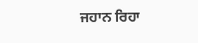ਜਹਾਨ ਰਿਹਾ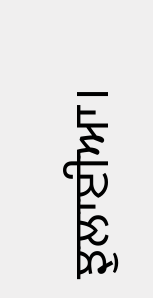ਝੁਲਾਈਆ।